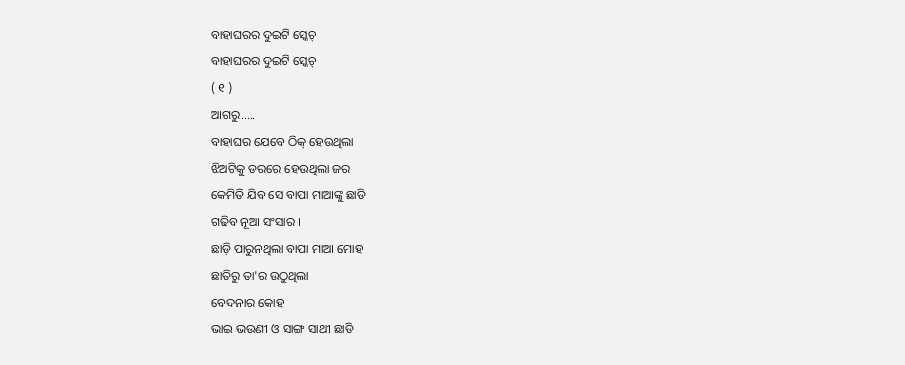ବାହାଘରର ଦୁଇଟି ସ୍କେଚ୍
ବାହାଘରର ଦୁଇଟି ସ୍କେଚ୍
( ୧ )
ଆଗରୁ.....
ବାହାଘର ଯେବେ ଠିକ୍ ହେଉଥିଲା
ଝିଅଟିକୁ ଡରରେ ହେଉଥିଲା ଜର
କେମିତି ଯିବ ସେ ବାପା ମାଆଙ୍କୁ ଛାଡି
ଗଢିବ ନୂଆ ସଂସାର ।
ଛାଡ଼ି ପାରୁନଥିଲା ବାପା ମାଆ ମୋହ
ଛାତିରୁ ତା'ର ଉଠୁଥିଲା
ବେଦନାର କୋହ
ଭାଇ ଭଉଣୀ ଓ ସାଙ୍ଗ ସାଥୀ ଛାଡି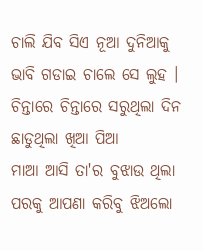ଚାଲି ଯିବ ସିଏ ନୂଆ ଦୁନିଆକୁ
ଭାବି ଗଡାଇ ଚାଲେ ସେ ଲୁହ ।
ଚିନ୍ତାରେ ଚିନ୍ତାରେ ସରୁଥିଲା ଦିନ
ଛାଡୁଥିଲା ଖିଆ ପିଆ
ମାଆ ଆସି ତା'ର ବୁଝାଉ ଥିଲା
ପରକୁ ଆପଣା କରିବୁ ଝିଅଲୋ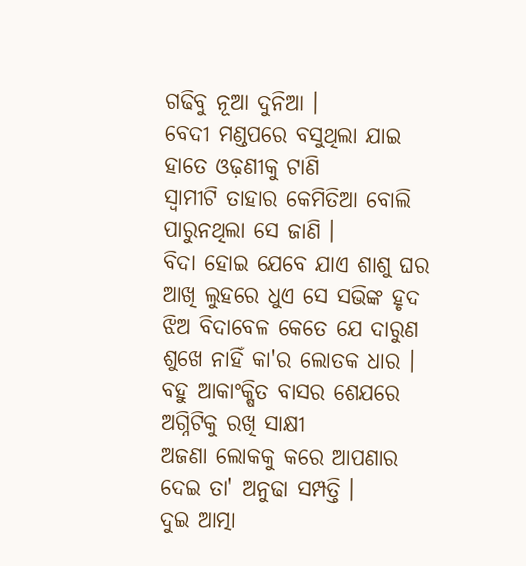ଗଢିବୁ ନୂଆ ଦୁନିଆ ।
ବେଦୀ ମଣ୍ଡପରେ ବସୁଥିଲା ଯାଇ
ହାତେ ଓଢ଼ଣୀକୁ ଟାଣି
ସ୍ୱାମୀଟି ତାହାର କେମିତିଆ ବୋଲି
ପାରୁନଥିଲା ସେ ଜାଣି ।
ବିଦା ହୋଇ ଯେବେ ଯାଏ ଶାଶୁ ଘର
ଆଖି ଲୁହରେ ଧୁଏ ସେ ସଭିଙ୍କ ହୃଦ
ଝିଅ ବିଦାବେଳ କେତେ ଯେ ଦାରୁଣ
ଶୁଖେ ନାହିଁ କା'ର ଲୋତକ ଧାର ।
ବହୁ ଆକାଂକ୍ଷିତ ବାସର ଶେଯରେ
ଅଗ୍ନିଟିକୁ ରଖି ସାକ୍ଷୀ
ଅଜଣା ଲୋକକୁ କରେ ଆପଣାର
ଦେଇ ତା' ଅନୁଢା ସମ୍ପତ୍ତି ।
ଦୁଇ ଆତ୍ମା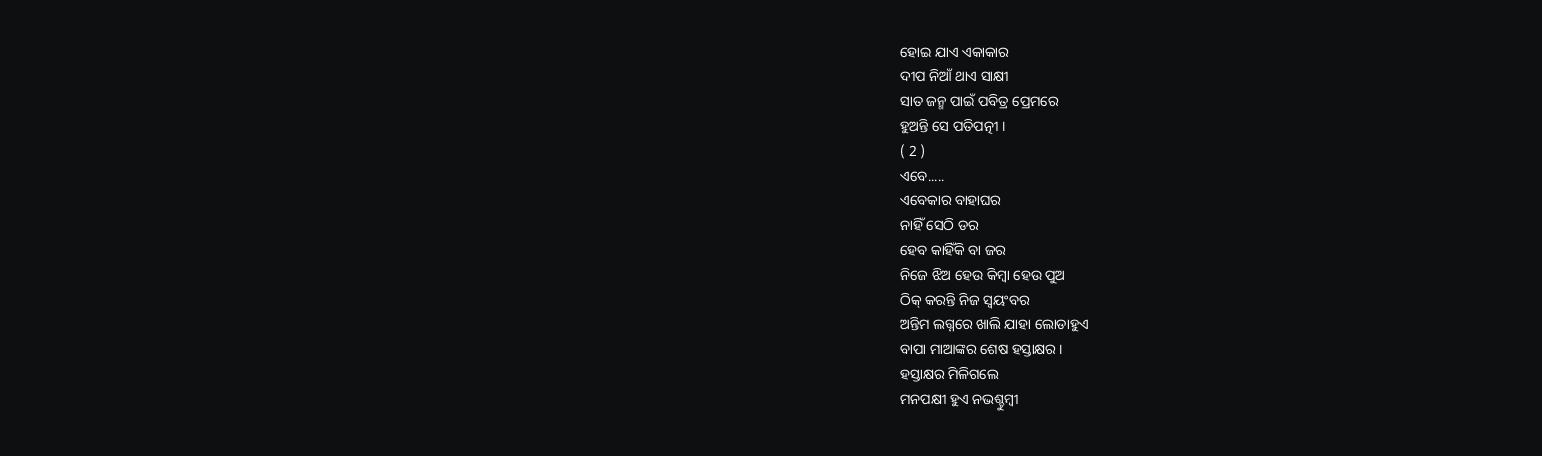ହୋଇ ଯାଏ ଏକାକାର
ଦୀପ ନିଆଁ ଥାଏ ସାକ୍ଷୀ
ସାତ ଜନ୍ମ ପାଇଁ ପବିତ୍ର ପ୍ରେମରେ
ହୁଅନ୍ତି ସେ ପତିପତ୍ନୀ ।
( 2 )
ଏବେ.....
ଏବେକାର ବାହାଘର
ନାହିଁ ସେଠି ଡର
ହେବ କାହିଁକି ବା ଜର
ନିଜେ ଝିଅ ହେଉ କିମ୍ବା ହେଉ ପୁଅ
ଠିକ୍ କରନ୍ତି ନିଜ ସ୍ୱୟଂବର
ଅନ୍ତିମ ଲଗ୍ନରେ ଖାଲି ଯାହା ଲୋଡାହୁଏ
ବାପା ମାଆଙ୍କର ଶେଷ ହସ୍ତାକ୍ଷର ।
ହସ୍ତାକ୍ଷର ମିଳିଗଲେ
ମନପକ୍ଷୀ ହୁଏ ନଭଶ୍ଚୁମ୍ବୀ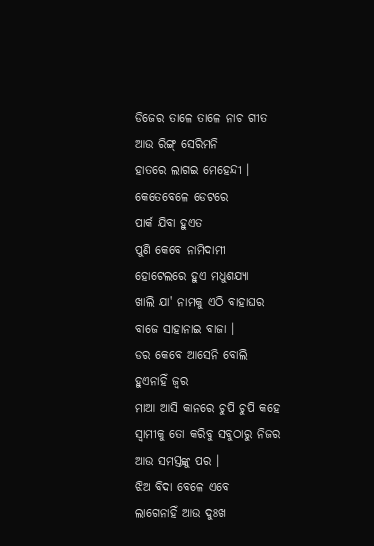ଡିଜେର ତାଳେ ତାଳେ ନାଚ ଗୀତ
ଆଉ ରିଙ୍ଗ୍ ସେରିମନି
ହାତରେ ଲାଗଇ ମେହେନ୍ଦୀ ।
କେତେବେଳେ ଡେଟରେ
ପାର୍କ ଯିବା ହୁଏତ
ପୁଣି କେବେ ନାମିଦାମୀ
ହୋଟେଲରେ ହୁଏ ମଧୁଶଯ୍ୟା
ଖାଲି ଯା' ନାମକୁ ଏଠି ବାହାଘର
ବାଜେ ସାହାନାଇ ବାଜା ।
ଡର କେବେ ଆସେନି ବୋଲି
ହୁଏନାହିଁ ଜ୍ୱର
ମାଆ ଆସି କାନରେ ଚୁପି ଚୁପି କହେ
ସ୍ୱାମୀକୁ ତୋ କରିବୁ ସବୁଠାରୁ ନିଜର
ଆଉ ସମସ୍ତଙ୍କୁ ପର ।
ଝିଅ ବିଦା ବେଳେ ଏବେ
ଲାଗେନାହିଁ ଆଉ ଦୁଃଖ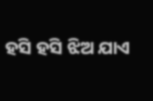ହସି ହସି ଝିଅ ଯାଏ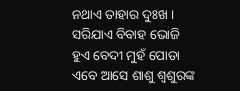ନଥାଏ ତାହାର ଦୁଃଖ ।
ସରିଯାଏ ବିବାହ ଭୋଜି
ହୁଏ ବେଦୀ ମୁହଁ ପୋଡା
ଏବେ ଆସେ ଶାଶୁ ଶ୍ୱଶୁରଙ୍କ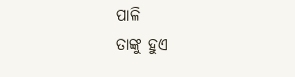ପାଳି
ତାଙ୍କୁ ହୁଏ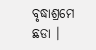ବୃଦ୍ଧାଶ୍ରମେ ଛଡା ।